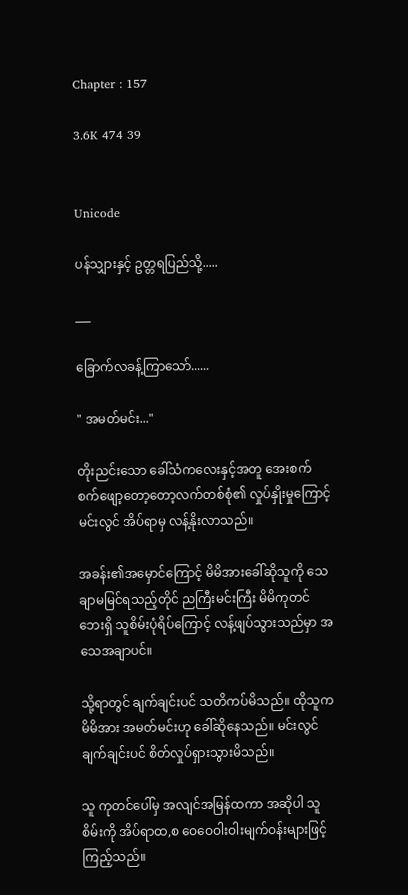Chapter : 157

3.6K 474 39


Unicode

ပန်သျှားနှင့် ဥတ္တရပြည်သို့.....

___

ခြောက်လခန့်ကြာသော်......

" အမတ်မင်း..."

တိုးညင်းသော ခေါ်သံကလေးနှင့်အတူ အေးစက်စက်ဖျော့တော့တော့လက်တစ်စုံ၏ လှုပ်နှိုးမှုကြောင့် မင်းလွင် အိပ်ရာမှ လန့်နိုးလာသည်။

အခန်း၏အမှောင်ကြောင့် မိမိအားခေါ်ဆိုသူကို သေချာမမြင်ရသည့်တိုင် ညကြီးမင်းကြီး မိမိကုတင်ဘေးရှိ သူစိမ်းပုံရိပ်ကြောင့် လန့်ဖျပ်သွားသည်မှာ အသေအချာပင်။

သို့ရာတွင် ချက်ချင်းပင် သတိကပ်မိသည်။ ထိုသူက မိမိအား အမတ်မင်းဟု ခေါ်ဆိုနေသည်။ မင်းလွင် ချက်ချင်းပင် စိတ်လှုပ်ရှားသွားမိသည်။

သူ ကုတင်ပေါ်မှ အလျင်အမြန်ထကာ အဆိုပါ သူစိမ်းကို အိပ်ရာထ,စ ဝေဝေဝါးဝါးမျက်ဝန်းများဖြင့် ကြည့်သည်။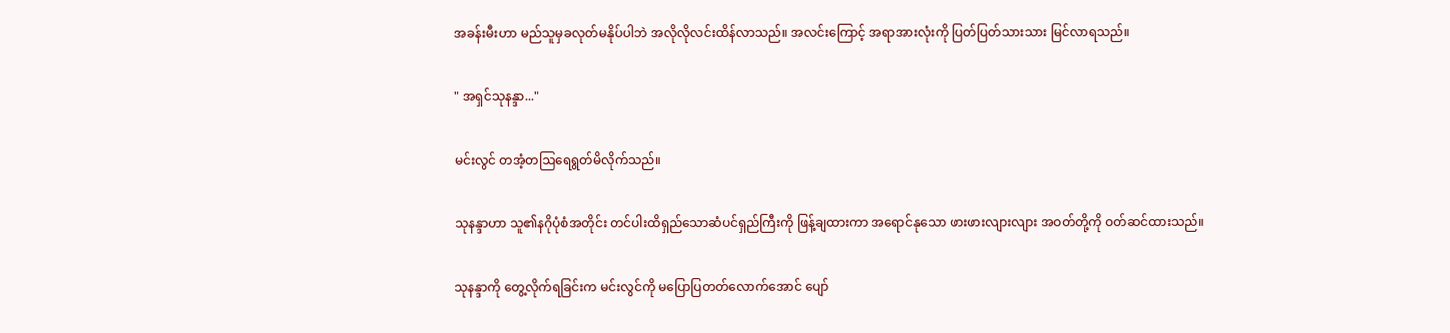အခန်းမီးဟာ မည်သူမှခလုတ်မနိုပ်ပါဘဲ အလိုလိုလင်းထိန်လာသည်။ အလင်းကြောင့် အရာအားလုံးကို ပြတ်ပြတ်သားသား မြင်လာရသည်။

" အရှင်သုနန္ဒာ..."

မင်းလွင် တအံ့တဩရေရွတ်မိလိုက်သည်။

သုနန္ဒာဟာ သူ၏နဂိုပုံစံအတိုင်း တင်ပါးထိရှည်သောဆံပင်ရှည်ကြီးကို ဖြန့်ချထားကာ အရောင်နုသော ဖားဖားလျားလျား အဝတ်တို့ကို ဝတ်ဆင်ထားသည်။

သုနန္ဒာကို တွေ့လိုက်ရခြင်းက မင်းလွင်ကို မပြောပြတတ်လောက်အောင် ပျော်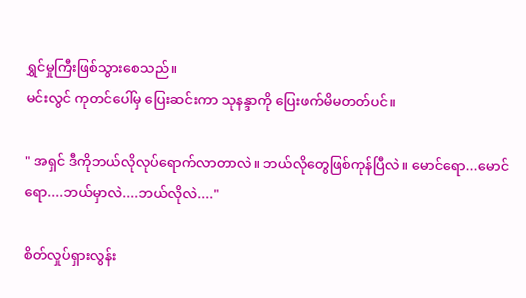ရွှင်မှုကြီးဖြစ်သွားစေသည်။
မင်းလွင် ကုတင်ပေါ်မှ ပြေးဆင်းကာ သုနန္ဒာကို ပြေးဖက်မိမတတ်ပင်။

" အရှင် ဒီကိုဘယ်လိုလုပ်ရောက်လာတာလဲ။ ဘယ်လိုတွေဖြစ်ကုန်ပြီလဲ။ မောင်ရော...မောင်ရော....ဘယ်မှာလဲ....ဘယ်လိုလဲ...."

စိတ်လှုပ်ရှားလွန်း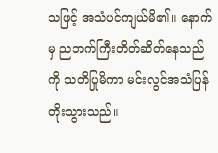သဖြင့် အသံပင်ကျယ်မိ၏။ နောက်မှ ညဘက်ကြီးတိတ်ဆိတ်နေသည်ကို သတိပြုမိကာ မင်းလွင်အသံပြန်တိုးသွားသည်။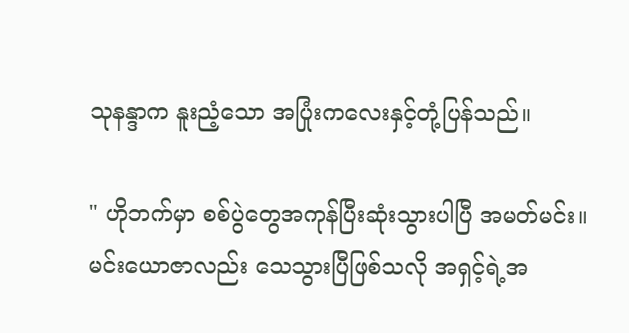သုနန္ဒာက နူးညံ့သော အပြုံးကလေးနှင့်တုံ့ပြန်သည်။

" ဟိုဘက်မှာ စစ်ပွဲတွေအကုန်ပြီးဆုံးသွားပါပြီ အမတ်မင်း။ မင်းယောဇာလည်း သေသွားပြီဖြစ်သလို အရှင့်ရဲ့အ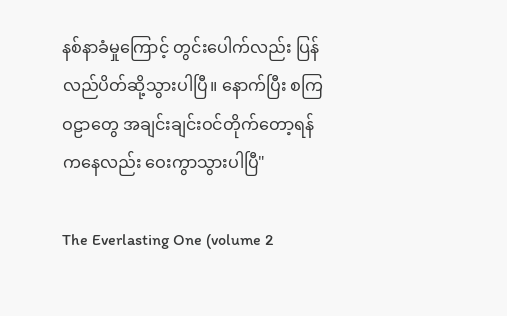နစ်နာခံမှုကြောင့် တွင်းပေါက်လည်း ပြန်လည်ပိတ်ဆို့သွားပါပြီ။ နောက်ပြီး စကြဝဠာတွေ အချင်းချင်းဝင်တိုက်တော့ရန်ကနေလည်း ဝေးကွာသွားပါပြီ"

The Everlasting One (volume 2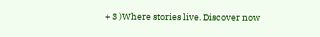+ 3 )Where stories live. Discover now